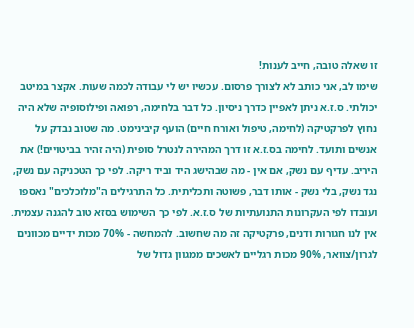זו שאלה טובה, חייב לענות!
שימו לב, אני כותב לא לצורך פרסום. עכשיו יש לי עבודה לכמה שעות. אקצר במיטב יכולתי. ס.ז.א ניתן לאפיין כדרך ניסיון. כל דבר בלחימה, רפואה ופילוסופיה שלא היה נחוץ לפרקטיקה (לחימה, טיפול ואורח חיים) הועף קיבינימט. מה שטוב נבדק על אנשים ותועד. לחימה בס.ז.א זו דרך המהירה לנטרל סופית (היה זהיר בביטויים!) את היריב. עדיף עם נשק, אם אין - מה שבהישג היד וביד ריקה. לפי כך הטכניקה עם נשק, נגד נשק, בלי נשק - אותו דבר, פשוטה ותכליתית. כל התרגילים ה"מלוכלכים" נאספו ועובדו לפי העקרונות התנועתיות של ס.ז.א. לפי כך השימוש בסזא טוב להגנה עצמית. אין לנו חגורות ודנים, פרקטיקה זה מה שחשוב. להמחשה - 70% מכות ידיים מכוונים לגרון/צוואר, 90% מכות רגליים לאשכים ממגוון גדול של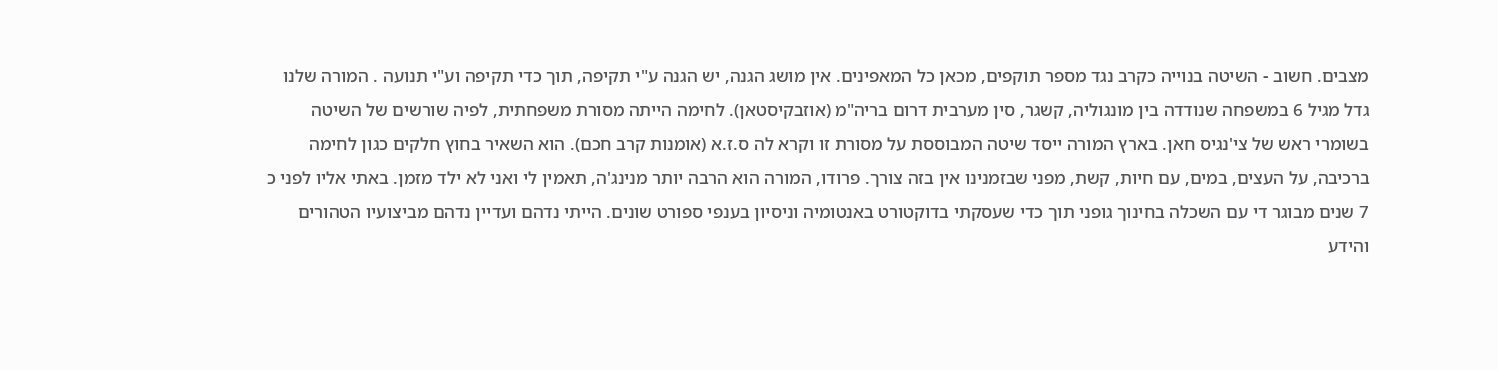מצבים. חשוב - השיטה בנוייה כקרב נגד מספר תוקפים, מכאן כל המאפינים. אין מושג הגנה, יש הגנה ע"י תקיפה, תוך כדי תקיפה וע"י תנועה . המורה שלנו גדל מגיל 6 במשפחה שנודדה בין מונגוליה, קשגר, סין מערבית דרום בריה"מ (אוזבקיסטאן). לחימה הייתה מסורת משפחתית, לפיה שורשים של השיטה בשומרי ראש של צי'נגיס חאן. בארץ המורה ייסד שיטה המבוססת על מסורת זו וקרא לה ס.ז.א (אומנות קרב חכם). הוא השאיר בחוץ חלקים כגון לחימה ברכיבה, על העצים, במים, עם חיות, קשת, מפני שבזמנינו אין בזה צורך. פרודו, המורה הוא הרבה יותר מנינג'ה, תאמין לי ואני לא ילד מזמן. באתי אליו לפני כ 7 שנים מבוגר די עם השכלה בחינוך גופני תוך כדי שעסקתי בדוקטורט באנטומיה וניסיון בענפי ספורט שונים. הייתי נדהם ועדיין נדהם מביצועיו הטהורים והידע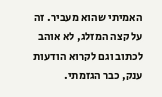האמיתי שהוא מעביר. זה על קצה המזלג, לא אוהב לכתוב וגם לקרוא הודעות ענק, כבר הגזמתי.